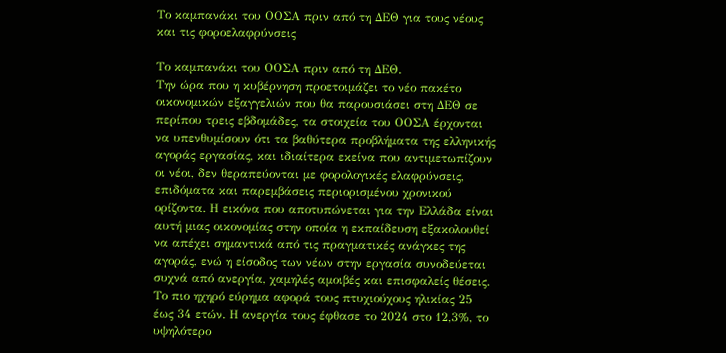Το καμπανάκι του ΟΟΣΑ πριν από τη ΔΕΘ για τους νέους και τις φοροελαφρύνσεις

Το καμπανάκι του ΟΟΣΑ πριν από τη ΔΕΘ.
Την ώρα που η κυβέρνηση προετοιμάζει το νέο πακέτο οικονομικών εξαγγελιών που θα παρουσιάσει στη ΔΕΘ σε περίπου τρεις εβδομάδες, τα στοιχεία του ΟΟΣΑ έρχονται να υπενθυμίσουν ότι τα βαθύτερα προβλήματα της ελληνικής αγοράς εργασίας, και ιδιαίτερα εκείνα που αντιμετωπίζουν οι νέοι, δεν θεραπεύονται με φορολογικές ελαφρύνσεις, επιδόματα και παρεμβάσεις περιορισμένου χρονικού ορίζοντα. Η εικόνα που αποτυπώνεται για την Ελλάδα είναι αυτή μιας οικονομίας στην οποία η εκπαίδευση εξακολουθεί να απέχει σημαντικά από τις πραγματικές ανάγκες της αγοράς, ενώ η είσοδος των νέων στην εργασία συνοδεύεται συχνά από ανεργία, χαμηλές αμοιβές και επισφαλείς θέσεις.
Το πιο ηχηρό εύρημα αφορά τους πτυχιούχους ηλικίας 25 έως 34 ετών. Η ανεργία τους έφθασε το 2024 στο 12,3%, το υψηλότερο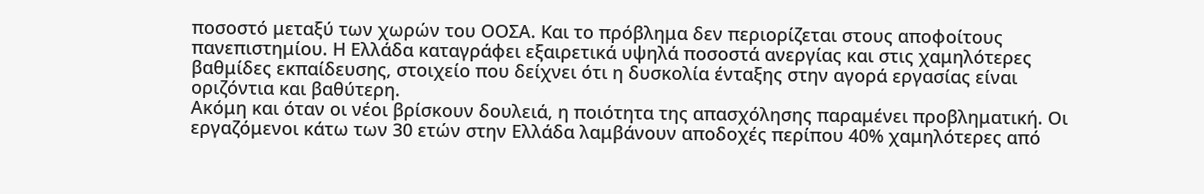ποσοστό μεταξύ των χωρών του ΟΟΣΑ. Και το πρόβλημα δεν περιορίζεται στους αποφοίτους πανεπιστημίου. Η Ελλάδα καταγράφει εξαιρετικά υψηλά ποσοστά ανεργίας και στις χαμηλότερες βαθμίδες εκπαίδευσης, στοιχείο που δείχνει ότι η δυσκολία ένταξης στην αγορά εργασίας είναι οριζόντια και βαθύτερη.
Ακόμη και όταν οι νέοι βρίσκουν δουλειά, η ποιότητα της απασχόλησης παραμένει προβληματική. Οι εργαζόμενοι κάτω των 30 ετών στην Ελλάδα λαμβάνουν αποδοχές περίπου 40% χαμηλότερες από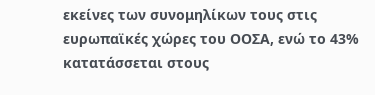εκείνες των συνομηλίκων τους στις ευρωπαϊκές χώρες του ΟΟΣΑ, ενώ το 43% κατατάσσεται στους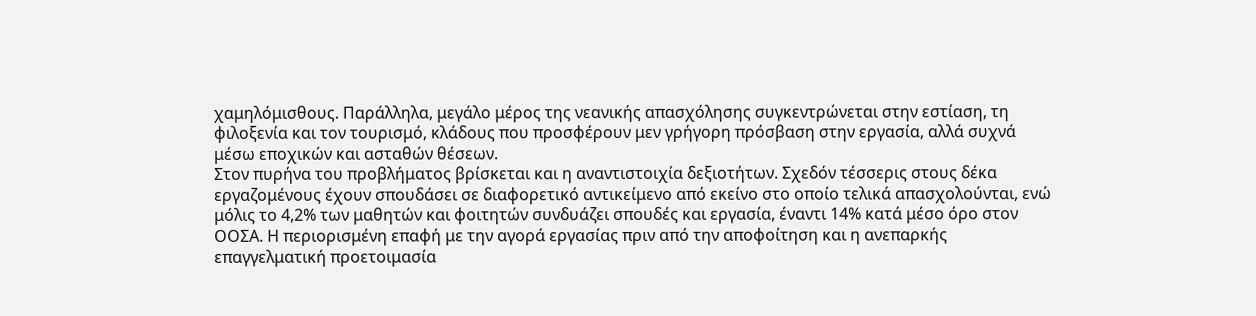χαμηλόμισθους. Παράλληλα, μεγάλο μέρος της νεανικής απασχόλησης συγκεντρώνεται στην εστίαση, τη φιλοξενία και τον τουρισμό, κλάδους που προσφέρουν μεν γρήγορη πρόσβαση στην εργασία, αλλά συχνά μέσω εποχικών και ασταθών θέσεων.
Στον πυρήνα του προβλήματος βρίσκεται και η αναντιστοιχία δεξιοτήτων. Σχεδόν τέσσερις στους δέκα εργαζομένους έχουν σπουδάσει σε διαφορετικό αντικείμενο από εκείνο στο οποίο τελικά απασχολούνται, ενώ μόλις το 4,2% των μαθητών και φοιτητών συνδυάζει σπουδές και εργασία, έναντι 14% κατά μέσο όρο στον ΟΟΣΑ. Η περιορισμένη επαφή με την αγορά εργασίας πριν από την αποφοίτηση και η ανεπαρκής επαγγελματική προετοιμασία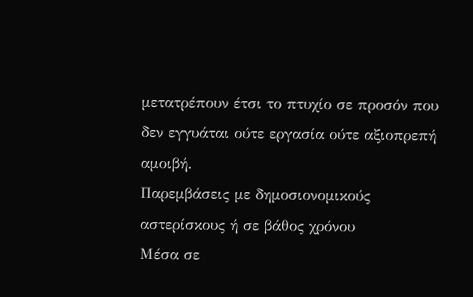μετατρέπουν έτσι το πτυχίο σε προσόν που δεν εγγυάται ούτε εργασία ούτε αξιοπρεπή αμοιβή.
Παρεμβάσεις με δημοσιονομικούς αστερίσκους ή σε βάθος χρόνου
Μέσα σε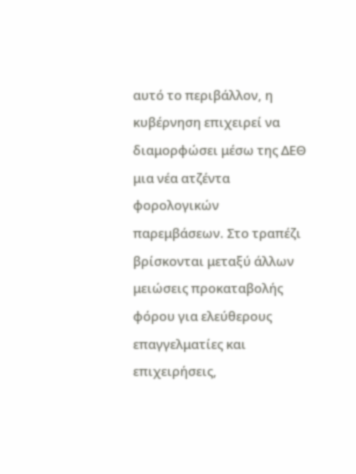αυτό το περιβάλλον, η κυβέρνηση επιχειρεί να διαμορφώσει μέσω της ΔΕΘ μια νέα ατζέντα φορολογικών παρεμβάσεων. Στο τραπέζι βρίσκονται μεταξύ άλλων μειώσεις προκαταβολής φόρου για ελεύθερους επαγγελματίες και επιχειρήσεις,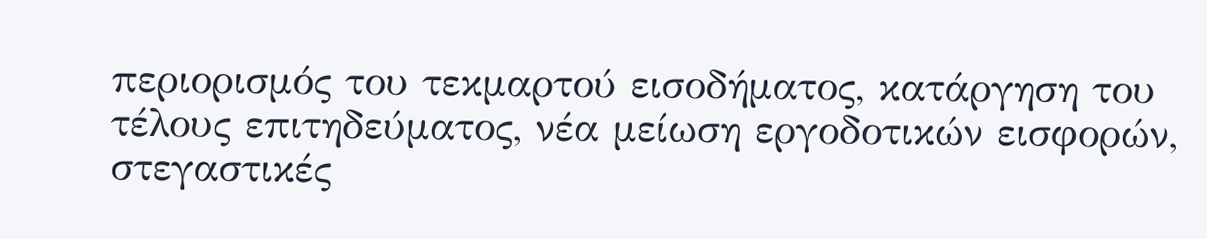περιορισμός του τεκμαρτού εισοδήματος, κατάργηση του τέλους επιτηδεύματος, νέα μείωση εργοδοτικών εισφορών, στεγαστικές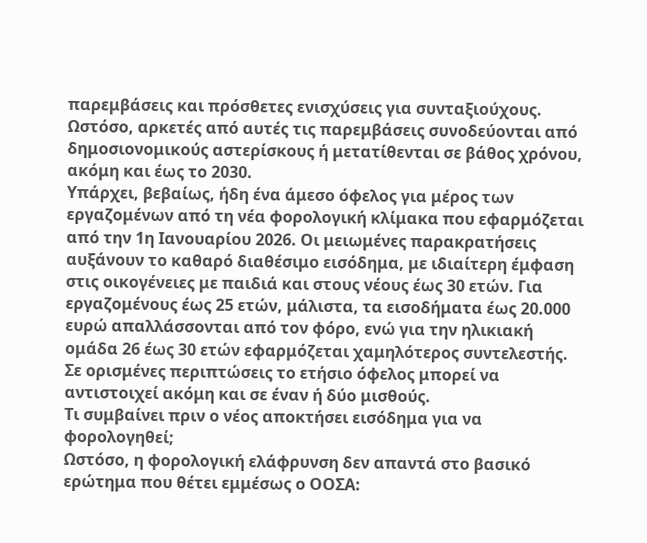παρεμβάσεις και πρόσθετες ενισχύσεις για συνταξιούχους. Ωστόσο, αρκετές από αυτές τις παρεμβάσεις συνοδεύονται από δημοσιονομικούς αστερίσκους ή μετατίθενται σε βάθος χρόνου, ακόμη και έως το 2030.
Υπάρχει, βεβαίως, ήδη ένα άμεσο όφελος για μέρος των εργαζομένων από τη νέα φορολογική κλίμακα που εφαρμόζεται από την 1η Ιανουαρίου 2026. Οι μειωμένες παρακρατήσεις αυξάνουν το καθαρό διαθέσιμο εισόδημα, με ιδιαίτερη έμφαση στις οικογένειες με παιδιά και στους νέους έως 30 ετών. Για εργαζομένους έως 25 ετών, μάλιστα, τα εισοδήματα έως 20.000 ευρώ απαλλάσσονται από τον φόρο, ενώ για την ηλικιακή ομάδα 26 έως 30 ετών εφαρμόζεται χαμηλότερος συντελεστής. Σε ορισμένες περιπτώσεις το ετήσιο όφελος μπορεί να αντιστοιχεί ακόμη και σε έναν ή δύο μισθούς.
Τι συμβαίνει πριν ο νέος αποκτήσει εισόδημα για να φορολογηθεί;
Ωστόσο, η φορολογική ελάφρυνση δεν απαντά στο βασικό ερώτημα που θέτει εμμέσως ο ΟΟΣΑ: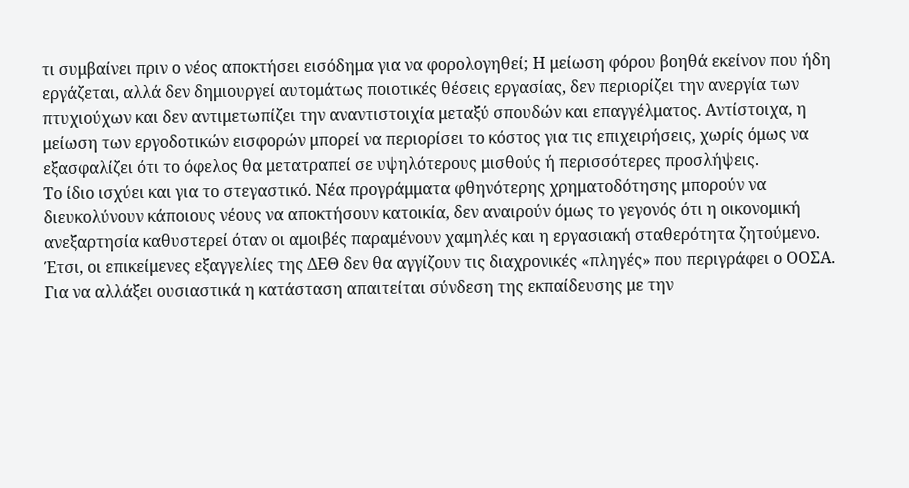τι συμβαίνει πριν ο νέος αποκτήσει εισόδημα για να φορολογηθεί; Η μείωση φόρου βοηθά εκείνον που ήδη εργάζεται, αλλά δεν δημιουργεί αυτομάτως ποιοτικές θέσεις εργασίας, δεν περιορίζει την ανεργία των πτυχιούχων και δεν αντιμετωπίζει την αναντιστοιχία μεταξύ σπουδών και επαγγέλματος. Αντίστοιχα, η μείωση των εργοδοτικών εισφορών μπορεί να περιορίσει το κόστος για τις επιχειρήσεις, χωρίς όμως να εξασφαλίζει ότι το όφελος θα μετατραπεί σε υψηλότερους μισθούς ή περισσότερες προσλήψεις.
Το ίδιο ισχύει και για το στεγαστικό. Νέα προγράμματα φθηνότερης χρηματοδότησης μπορούν να διευκολύνουν κάποιους νέους να αποκτήσουν κατοικία, δεν αναιρούν όμως το γεγονός ότι η οικονομική ανεξαρτησία καθυστερεί όταν οι αμοιβές παραμένουν χαμηλές και η εργασιακή σταθερότητα ζητούμενο.
Έτσι, οι επικείμενες εξαγγελίες της ΔΕΘ δεν θα αγγίζουν τις διαχρονικές «πληγές» που περιγράφει ο ΟΟΣΑ. Για να αλλάξει ουσιαστικά η κατάσταση απαιτείται σύνδεση της εκπαίδευσης με την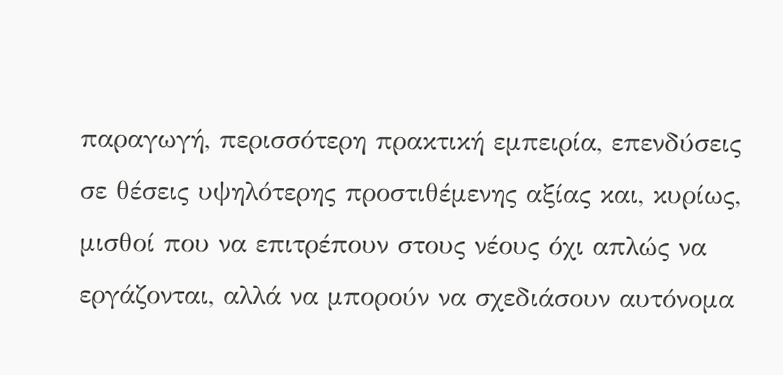παραγωγή, περισσότερη πρακτική εμπειρία, επενδύσεις σε θέσεις υψηλότερης προστιθέμενης αξίας και, κυρίως, μισθοί που να επιτρέπουν στους νέους όχι απλώς να εργάζονται, αλλά να μπορούν να σχεδιάσουν αυτόνομα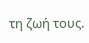τη ζωή τους.